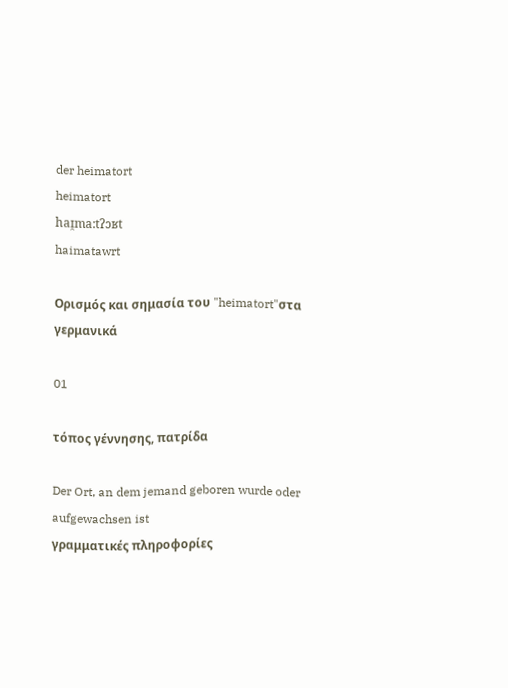der heimatort
heimatort
haɪ̯ma:tʔɔʁt
haimatawrt

Ορισμός και σημασία του "heimatort"στα γερμανικά

01

τόπος γέννησης, πατρίδα

Der Ort, an dem jemand geboren wurde oder aufgewachsen ist
γραμματικές πληροφορίες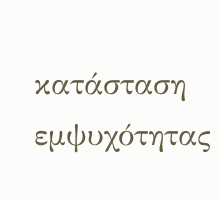κατάσταση εμψυχότητας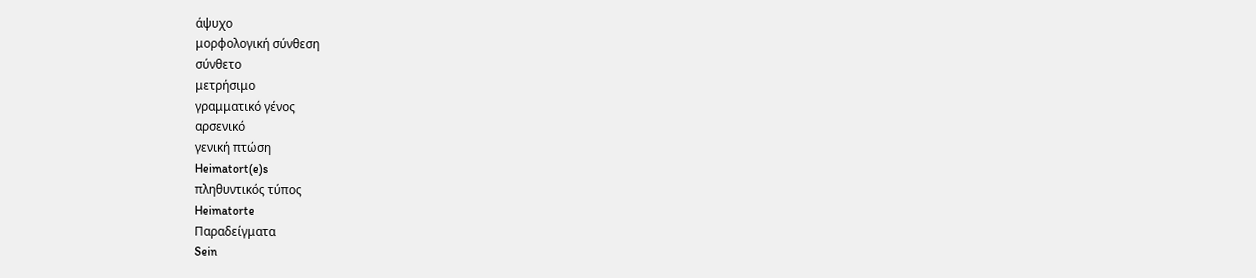άψυχο
μορφολογική σύνθεση
σύνθετο
μετρήσιμο
γραμματικό γένος
αρσενικό
γενική πτώση
Heimatort(e)s
πληθυντικός τύπος
Heimatorte
Παραδείγματα
Sein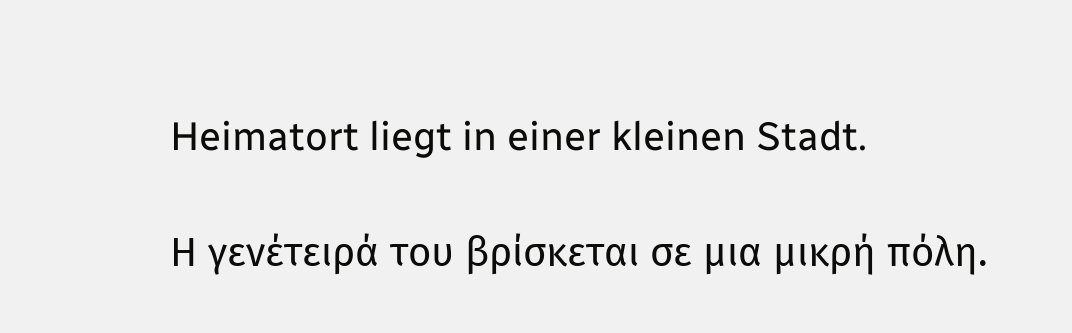Heimatort liegt in einer kleinen Stadt.

Η γενέτειρά του βρίσκεται σε μια μικρή πόλη.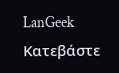LanGeek
Κατεβάστε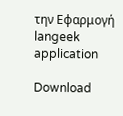την Εφαρμογή
langeek application

Download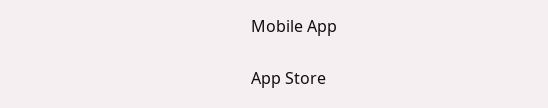Mobile App

App Store